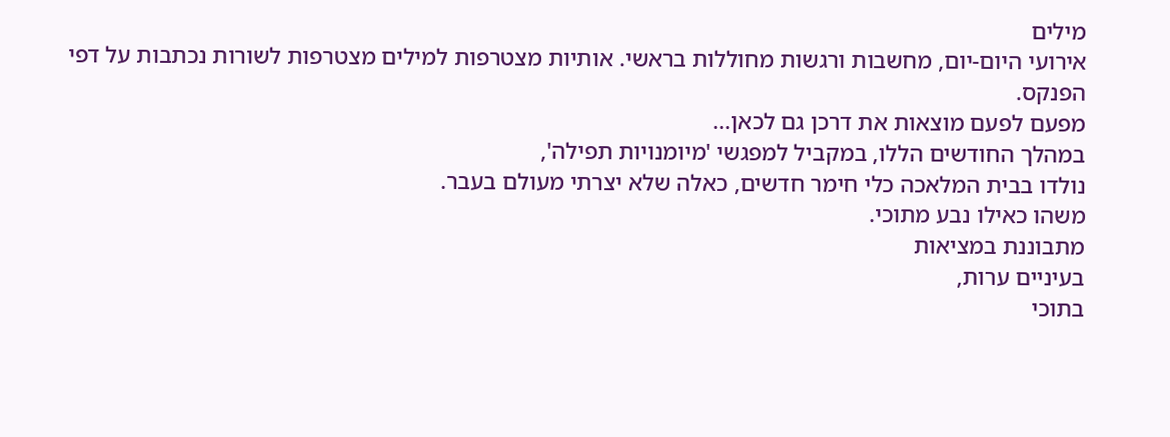מילים
אירועי היום-יום, מחשבות ורגשות מחוללות בראשי. אותיות מצטרפות למילים מצטרפות לשורות נכתבות על דפי הפנקס.
מפעם לפעם מוצאות את דרכן גם לכאן...
במהלך החודשים הללו, במקביל למפגשי 'מיומנויות תפילה',
נולדו בבית המלאכה כלי חימר חדשים, כאלה שלא יצרתי מעולם בעבר.
משהו כאילו נבע מתוכי.
מתבוננת במציאות
בעיניים ערות,
בתוכי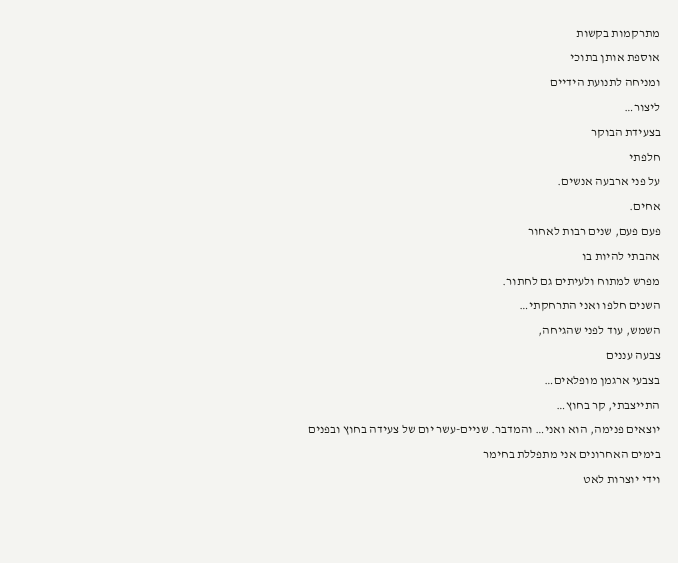מתרקמות בקשות
אוספת אותן בתוכי
ומניחה לתנועת הידיים
ליצור…
בצעידת הבוקר
חלפתי
על פני ארבעה אנשים.
אחים.
פעם פעם, שנים רבות לאחור
אהבתי להיות בו
מפרש למתוח ולעיתים גם לחתור.
השנים חלפו ואני התרחקתי…
השמש, עוד לפני שהגיחה,
צבעה עננים
בצבעי ארגמן מופלאים…
התייצבתי, קר בחוץ…
יוצאים פנימה, הוא ואני… והמדבר. שניים-עשר יום של צעידה בחוץ ובפנים
בימים האחרונים אני מתפללת בחימר
וידי יוצרות לאט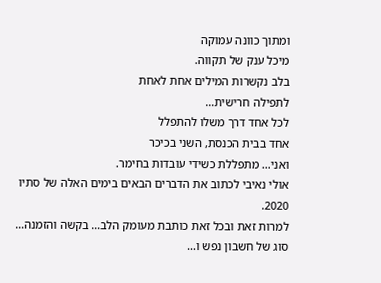ומתוך כוונה עמוקה
מיכל ענק של תקווה.
בלב נקשרות המילים אחת לאחת
לתפילה חרישית…
לכל אחד דרך משלו להתפלל
אחד בבית הכנסת, השני בכיכר
ואני… מתפללת כשידי עובדות בחימר.
אולי נאיבי לכתוב את הדברים הבאים בימים האלה של סתיו 2020.
למרות זאת ובכל זאת כותבת מעומק הלב… בקשה והזמנה… סוג של חשבון נפש ו…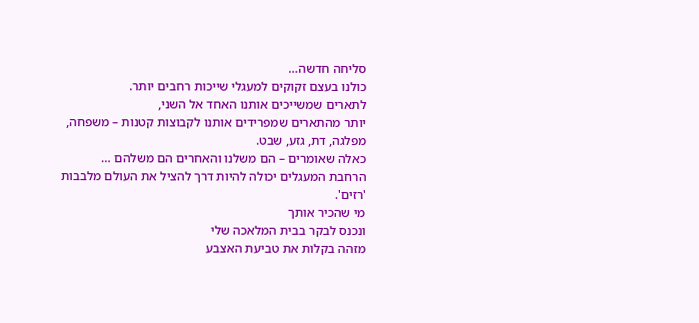סליחה חדשה…
כולנו בעצם זקוקים למעגלי שייכות רחבים יותר.
לתארים שמשייכים אותנו האחד אל השני,
יותר מהתארים שמפרידים אותנו לקבוצות קטנות – משפחה, מפלגה, דת, גזע, שבט.
כאלה שאומרים – הם משלנו והאחרים הם משלהם …
הרחבת המעגלים יכולה להיות דרך להציל את העולם מלבבות 'רזים'.
מי שהכיר אותך
ונכנס לבקר בבית המלאכה שלי
מזהה בקלות את טביעת האצבע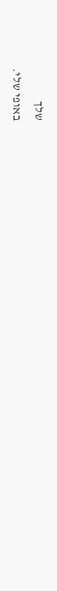שלך
באופי שלי.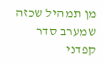מן תמהיל שכזה
שמערב סדר קפדני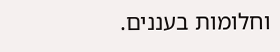וחלומות בעננים.